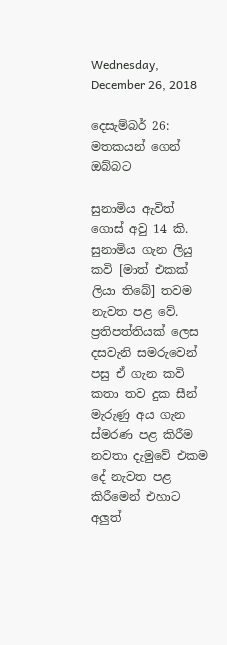Wednesday, December 26, 2018

දෙසැම්බර් 26: මතකයන් ගෙන් ඔබ්බට

සුනාමිය ඇවිත් ගොස් අවු 14 කි. සුනාමිය ගැන ලියු කවි [මාත් එකක් ලියා තිබේ] තවම නැවත පළ වේ. ප්‍රතිපත්තියක් ලෙස දසවැනි සමරුවෙන් පසු ඒ ගැන කවි කතා තව දුක සීන් මැරුණු අය ගැන ස්මරණ පළ කිරීම නවතා දැමුවේ එකම දේ නැවත පළ කිරීමෙන් එහාට අලුත්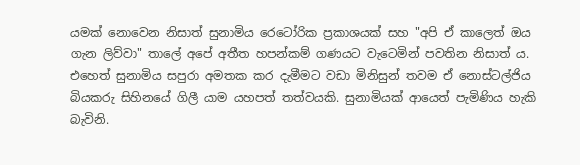යමක් නොවෙන නිසාත් සුනාමිය රෙටෝරික ප්‍රකාශයක් සහ "අපි ඒ කාලෙත් ඔය ගැන ලිව්වා" තාලේ අපේ අතීත හපන්කම් ගණයට වැටෙමින් පවතින නිසාත් ය. එහෙත් සුනාමිය සපුරා අමතක කර දැමීමට වඩා මිනිසුන් තවම ඒ නොස්ටල්ජිය බියකරු සිහිනයේ ගිලී යාම යහපත් තත්වයකි. සුනාමියක් ආයෙත් පැමිණිය හැකි බැවිනි.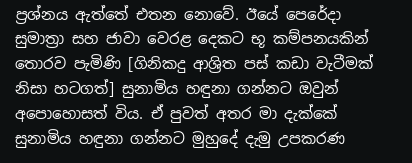ප්‍රශ්නය ඇත්තේ එතන නොවේ. ඊයේ පෙරේදා සුමාත්‍රා සහ ජාවා වෙරළ දෙකට භූ කම්පනයකින් තොරව පැමිණි [ගිනිකදු ආශ්‍රිත පස් කඩා වැටීමක් නිසා හටගත්] සුනාමිය හඳුනා ගන්නට ඔවුන් අපොහොසත් විය. ඒ පුවත් අතර මා දැක්කේ සුනාමිය හඳුනා ගන්නට මුහුදේ දැමු උපකරණ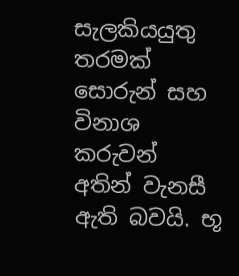සැලකියයුතු තරමක් සොරුන් සහ විනාශ කරුවන් අතින් වැනසී ඇති බවයි. භූ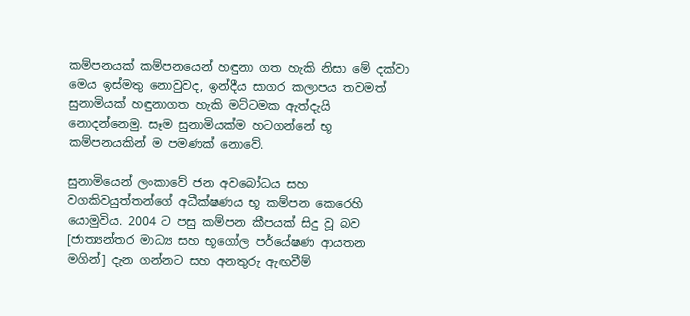කම්පනයක් කම්පනයෙන් හඳුනා ගත හැකි නිසා මේ දක්වා මෙය ඉස්මතු නොවුවද, ඉන්දීය සාගර කලාපය තවමත් සුනාමියක් හඳුනාගත හැකි මට්ටමක ඇත්දැයි නොදන්නෙමු. සෑම සුනාමියක්ම හටගන්නේ භූ කම්පනයකින් ම පමණක් නොවේ.

සුනාමියෙන් ලංකාවේ ජන අවබෝධය සහ වගකිවයුත්තන්ගේ අධීක්ෂණය භූ කම්පන කෙරෙහි යොමුවිය. 2004 ට පසු කම්පන කීපයක් සිදු වූ බව [ජාත්‍යන්තර මාධ්‍ය සහ භූගෝල පර්යේෂණ ආයතන මගින්] දැන ගන්නට සහ අනතුරු ඇඟවීම්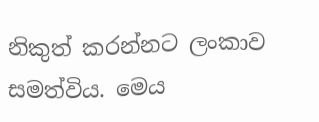නිකුත් කරන්නට ලංකාව සමත්විය. මෙය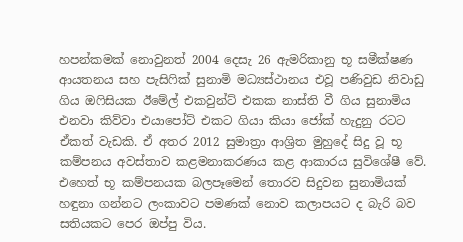හපන්කමක් නොවුනත් 2004 දෙසැ 26 ඇමරිකානු භූ සමීක්ෂණ ආයතනය සහ පැසිෆික් සුනාමි මධ්‍යස්ථානය එවූ පණිවුඩ නිවාඩු ගිය ඔෆිසියක ඊමේල් එකවුන්ට් එකක නාස්ති වී ගිය සුනාමිය එනවා කිව්වා එයාපෝට් එකට ගියා කියා ජෝක් හැදුනු රටට ඒකත් වැඩකි. ඒ අතර 2012 සුමාත්‍රා ආශ්‍රිත මුහුදේ සිදු වූ භූ කම්පනය අවස්තාව කළමනාකරණය කළ ආකාරය සුවිශේෂී වේ. එහෙත් භූ කම්පනයක බලපෑමෙන් තොරව සිදුවන සුනාමියක් හඳුනා ගන්නට ලංකාවට පමණක් නොව කලාපයට ද බැරි බව සතියකට පෙර ඔප්පු විය.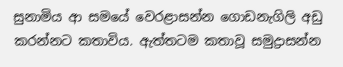සුනාමිය ආ සමයේ වෙරළාසන්න ගොඩනැගිලි අඩු කරන්නට කතාවිය. ඇත්තටම කතාවූ සමුද්‍රාසන්න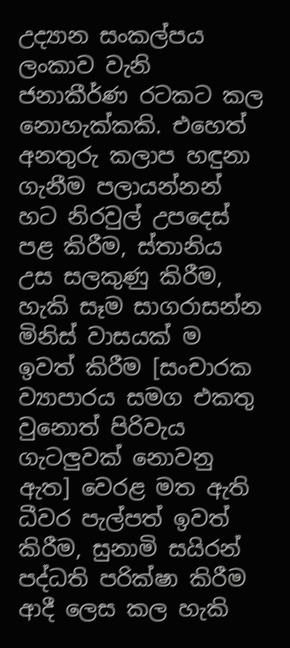උද්‍යාන සංකල්පය ලංකාව වැනි ජනාකීර්ණ රටකට කල නොහැක්කකි. එහෙත් අනතුරු කලාප හඳුනා ගැනීම පලායන්නන් හට නිරවුල් උපදෙස් පළ කිරීම, ස්තානිය උස සලකුණු කිරීම, හැකි සෑම සාගරාසන්න මිනිස් වාසයක් ම ඉවත් කිරීම [සංචාරක ව්‍යාපාරය සමග එකතු වුනොත් පිරිවැය ගැටලුවක් නොවනු ඇත] වෙරළ මත ඇති ධීවර පැල්පත් ඉවත් කිරීම, සුනාමි සයිරන් පද්ධති පරික්ෂා කිරීම ආදී ලෙස කල හැකි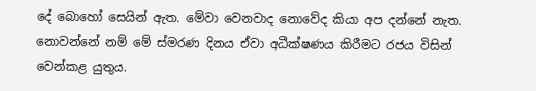දේ බොහෝ සෙයින් ඇත. මේවා වෙනවාද නොවේද කියා අප දන්නේ නැත. නොවන්නේ නම් මේ ස්මරණ දිනය ඒවා අධීක්ෂණය කිරීමට රජය විසින් වෙන්කළ යුතුය.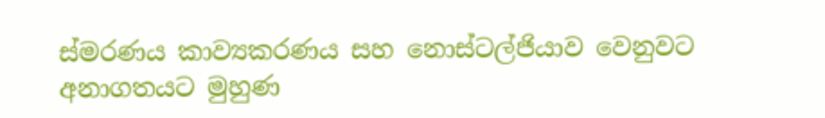ස්මරණය කාව්‍යකරණය සහ නොස්ටල්ජියාව වෙනුවට අනාගතයට මුහුණ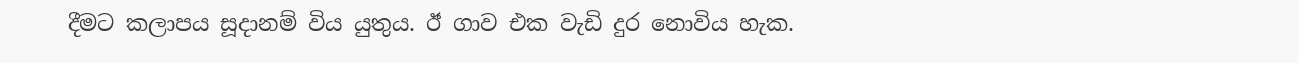දීමට කලාපය සූදානම් විය යුතුය. ඊ ගාව එක වැඩි දුර නොවිය හැක.